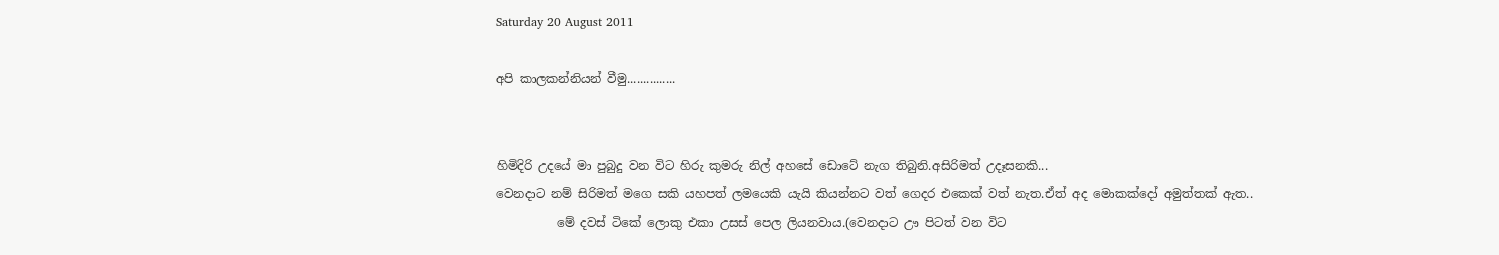Saturday 20 August 2011

අපි කාලකන්නියන් වීමු...............


හිමිදිරි උදයේ මා පුබුදු වන විට හිරු කුමරු නිල් අහසේ ඩොටේ නැග තිබුනි.අසිරිමත් උදෑසනකි...
වෙනදාට නම් සිරිමත් මගෙ සකි යහපත් ලමයෙකි යැයි කියන්නට වත් ගෙදර එකෙක් වත් නැත.ඒත් අද මොකක්දෝ අමුත්තක් ඇත..
          මේ දවස් ටිකේ ලොකු එකා උසස් පෙල ලියනවාය.(වෙනදාට ඌ පිටත් වන විට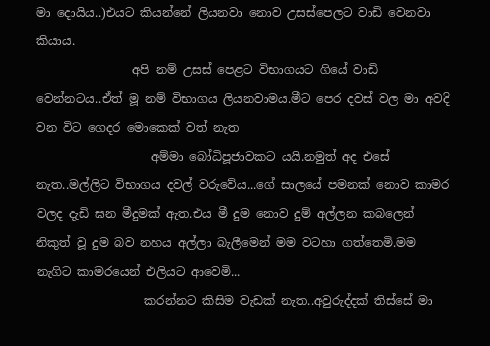මා දොයිය..)එයට කියන්නේ ලියනවා නොව උසස්පෙලට වාඩි වෙනවා කියාය.
                අපි නම් උසස් පෙළට විභාගයට ගියේ වාඩි වෙන්නටය..ඒත් මූ නම් විභාගය ලියනවාමය.මීට පෙර දවස් වල මා අවදි වන විට ගෙදර මොකෙක් වත් නැත
                   අම්මා බෝධිපූජාවකට යයි.නමුත් අද එසේ නැත..මල්ලිට විභාගය දවල් වරුවේය...ගේ සාලයේ පමනක් නොව කාමර වලද දැඩි ඝන මීදුමක් ඇත.එය මී දුම නොව දුම් අල්ලන කබලෙන් නිකුත් වූ දුම බව නහය අල්ලා බැලීමෙන් මම වටහා ගත්තෙමි.මම නැගිට කාමරයෙන් එලියට ආවෙමි...
                  කරන්නට කිසිම වැඩක් නැත..අවුරුද්දක් තිස්සේ මා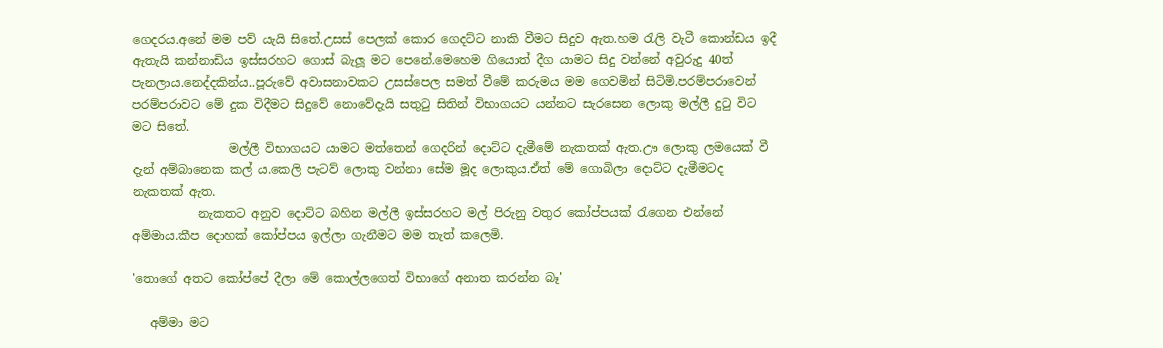ගෙදරය.අනේ මම පව් යැයි සිතේ.උසස් පෙලක් කොර ගෙදට්ට නාකි වීමට සිදුව ඇත.හම රැලි වැටී කොන්ඩය ඉදී ඇතැයි කන්නාඩිය ඉස්සරහට ගොස් බැලූ මට පෙනේ.මෙහෙම ගියොත් දීග යාමට සිදු වන්නේ අවුරුදු 40ත් පැනලාය.නෙද්දකින්ය..පූරුවේ අවාසනාවකට උසස්පෙල සමත් වීමේ කරුමය මම ගෙවමින් සිටිමි.පරම්පරාවෙන් පරම්පරාවට මේ දුක විදීමට සිදුවේ නොවේදැයි සතුටු සිතින් විභාගයට යන්නට සැරසෙන ලොකු මල්ලී දුටු විට මට සිතේ.
                මල්ලී විභාගයට යාමට මත්තෙන් ගෙදරින් දොට්ට දැමීමේ නැකතක් ඇත.ඌ ලොකු ලමයෙක් වී දැන් අම්බානෙක කල් ය.කෙලි පැටව් ලොකු වන්නා සේම මූද ලොකුය.ඒත් මේ ගොබිලා දොට්ට දැමීමටද නැකතක් ඇත.
           නැකතට අනුව දොට්ට බහින මල්ලී ඉස්සරහට මල් පිරුනු වතුර කෝප්පයක් රැගෙන එන්නේ අම්මාය.කීප දොහක් කෝප්පය ඉල්ලා ගැනීමට මම තැත් කලෙමි.

'තොගේ අතට කෝප්පේ දීලා මේ කොල්ලගෙත් විභාගේ අනාත කරන්න බෑ'

   අම්මා මට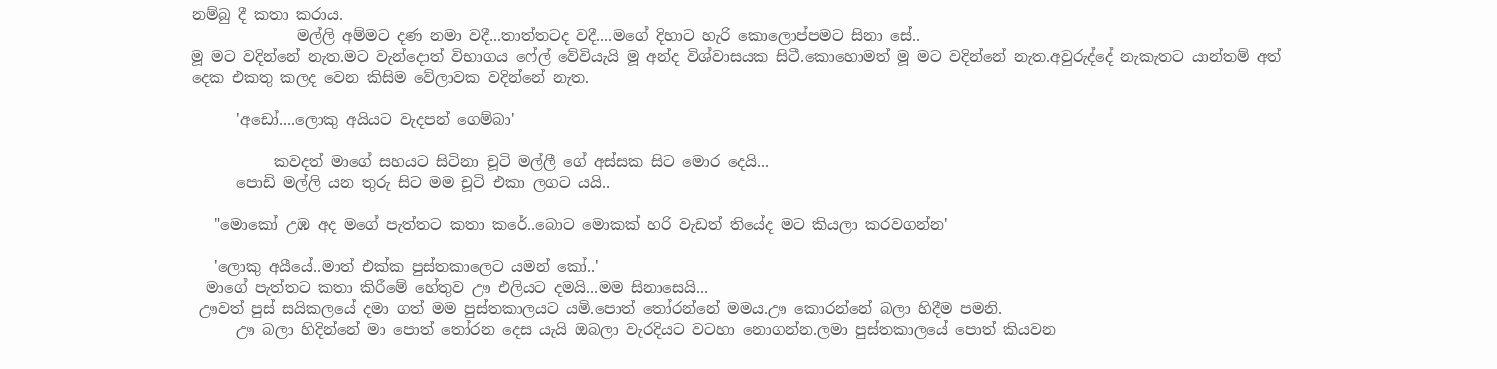නම්බු දී කතා කරාය.
              මල්ලි අම්මට දණ නමා වදී...තාත්තටද වදී....මගේ දිහාට හැරි කොලොප්පමට සිනා සේ..
මූ මට වදින්නේ නැත.මට වැන්දොත් විභාගය ෆේල් වේවියැයි මූ අන්ද විශ්වාසයක සිටී.කොහොමත් මූ මට වදින්නේ නැත.අවුරුද්දේ නැකැතට යාන්තම් අත් දෙක එකතු කලද වෙන කිසිම වේලාවක වදින්නේ නැත.

      'අඩෝ....ලොකු අයියට වැදපන් ගෙම්බා'

           කවදත් මාගේ සහයට සිටිනා චූටි මල්ලී ගේ අස්සක සිට මොර දෙයි...
      පොඩි මල්ලි යන තුරු සිට මම චූටි එකා ලගට යයි..

   "මොකෝ උඹ අද මගේ පැත්තට කතා කරේ..බොට මොකක් හරි වැඩත් තියේද මට කියලා කරවගන්න'

   'ලොකු අයීයේ..මාත් එක්ක පුස්තකාලෙට යමන් කෝ..'
  මාගේ පැත්තට කතා කිරීමේ හේතුව ඌ එලියට දමයි...මම සිනාසෙයි...
 ඌවත් පුස් සයිකලයේ දමා ගත් මම පුස්තකාලයට යමි.පොත් තෝරන්නේ මමය.ඌ කොරන්නේ බලා හිදීම පමනි.
      ඌ බලා හිදින්නේ මා පොත් තෝරන දෙස යැයි ඔබලා වැරදියට වටහා නොගන්න.ලමා පුස්තකාලයේ පොත් කියවන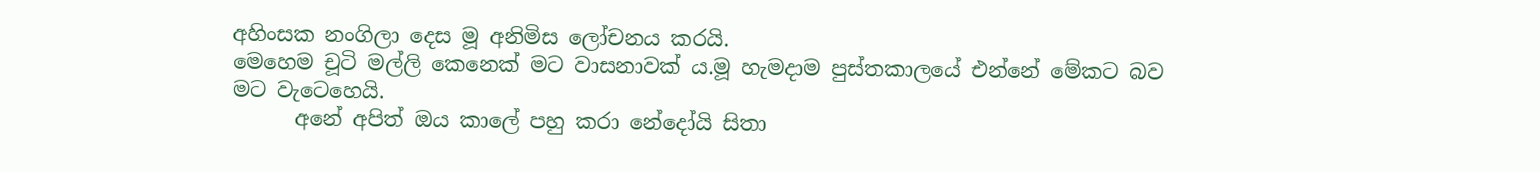අහිංසක නංගිලා දෙස මූ අනිමිස ලෝචනය කරයි.
මෙහෙම චූටි මල්ලි කෙනෙක් මට වාසනාවක් ය.මූ හැමදාම පුස්තකාලයේ එන්නේ මේකට බව මට වැටෙහෙයි.
      අනේ අපිත් ඔය කාලේ පහු කරා නේදෝයි සිතා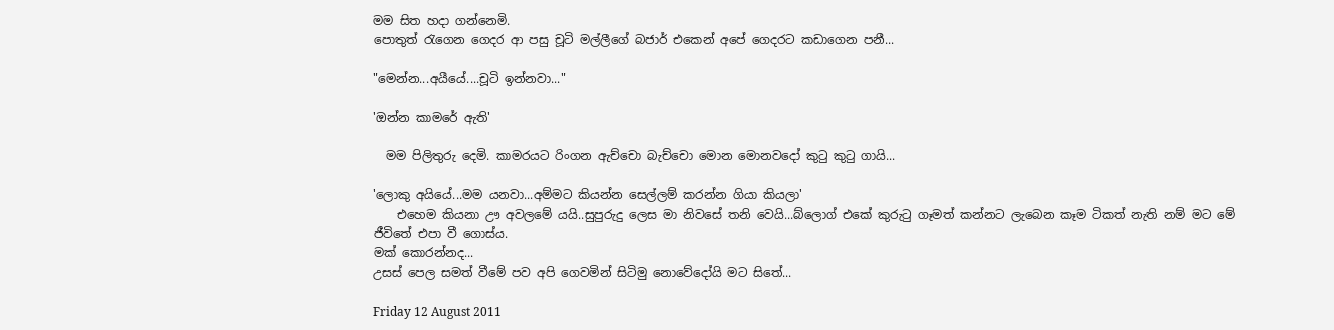මම සිත හදා ගන්නෙමි.
පොතුත් රැගෙන ගෙදර ආ පසු චූටි මල්ලීගේ බජාර් එකෙන් අපේ ගෙදරට කඩාගෙන පනී...

"මෙන්න...අයීයේ....චූටි ඉන්නවා..."

'ඔන්න කාමරේ ඇති'

  මම පිලිතුරු දෙමි. කාමරයට රිංගන ඇච්චො බැච්චො මොන මොනවදෝ කුටු කුටු ගායි...

'ලොකු අයියේ...මම යනවා...අම්මට කියන්න සෙල්ලම් කරන්න ගියා කියලා'
    එහෙම කියනා ඌ අවලමේ යයි..සුපුරුදු ලෙස මා නිවසේ තනි වෙයි...බ්ලොග් එකේ කුරුටු ගෑමත් කන්නට ලැබෙන කෑම ටිකත් නැති නම් මට මේ ජීවිතේ එපා වී ගොස්ය.
මක් කොරන්නද...
උසස් පෙල සමත් වීමේ පව අපි ගෙවමින් සිටිමු නොවේදෝයි මට සිතේ...

Friday 12 August 2011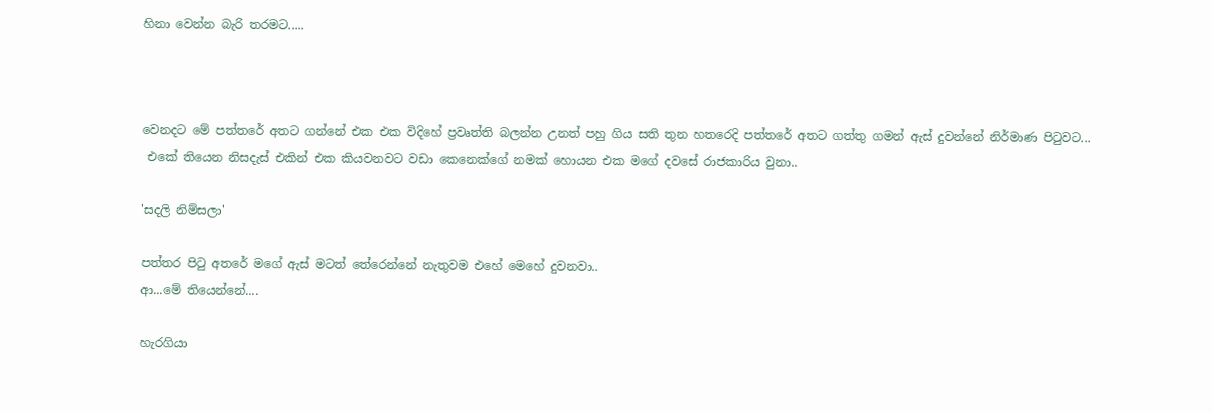හිනා වෙන්න බැරි තරමට.....



වෙනදට මේ පත්තරේ අතට ගන්නේ එක එක විදිහේ ප්‍රවෘත්ති බලන්න උනත් පහු ගිය සති තුන හතරෙදි පත්තරේ අතට ගත්තු ගමන් ඇස් දුවන්නේ නිර්මාණ පිටුවට...
 එකේ තියෙන නිසදැස් එකින් එක කියවනවට වඩා කෙනෙක්ගේ නමක් හොයන එක මගේ දවසේ රාජකාරිය වුනා..

'සදලි නිම්සලා'

පත්තර පිටු අතරේ මගේ ඇස් මටත් තේරෙන්නේ නැතුවම එහේ මෙහේ දුවනවා..
ආ...මේ තියෙන්නේ....

හැරගියා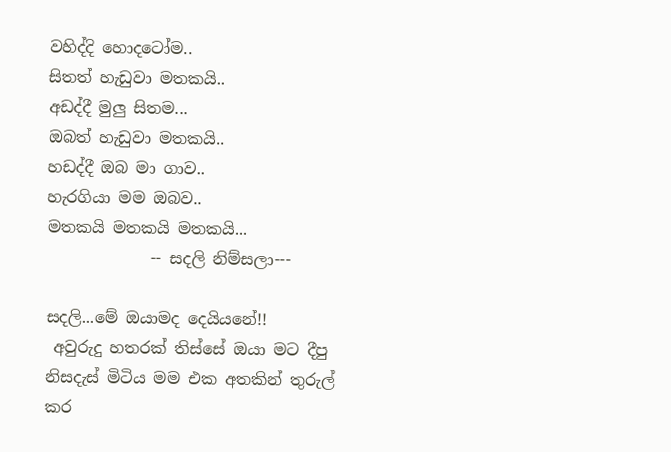වහිද්දි හොදටෝම..
සිතත් හැඩුවා මතකයි..
අඩද්දී මුලු සිතම...
ඔබත් හැඩුවා මතකයි..
හඩද්දී ඔබ මා ගාව..
හැරගියා මම ඔබව..
මතකයි මතකයි මතකයි...
             -- සදලි නිම්සලා---

සදලි...මේ ඔයාමද දෙයියනේ!!
 අවුරුදු හතරක් තිස්සේ ඔයා මට දීපු නිසදැස් මිටිය මම එක අතකින් තුරුල් කර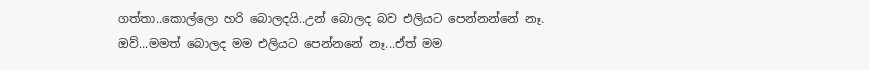ගත්තා..කොල්ලො හරි බොලදයි..උන් බොලද බව එලියට පෙන්නන්නේ නෑ.
ඔව්...මමත් බොලද මම එලියට පෙන්නනේ නෑ...ඒත් මම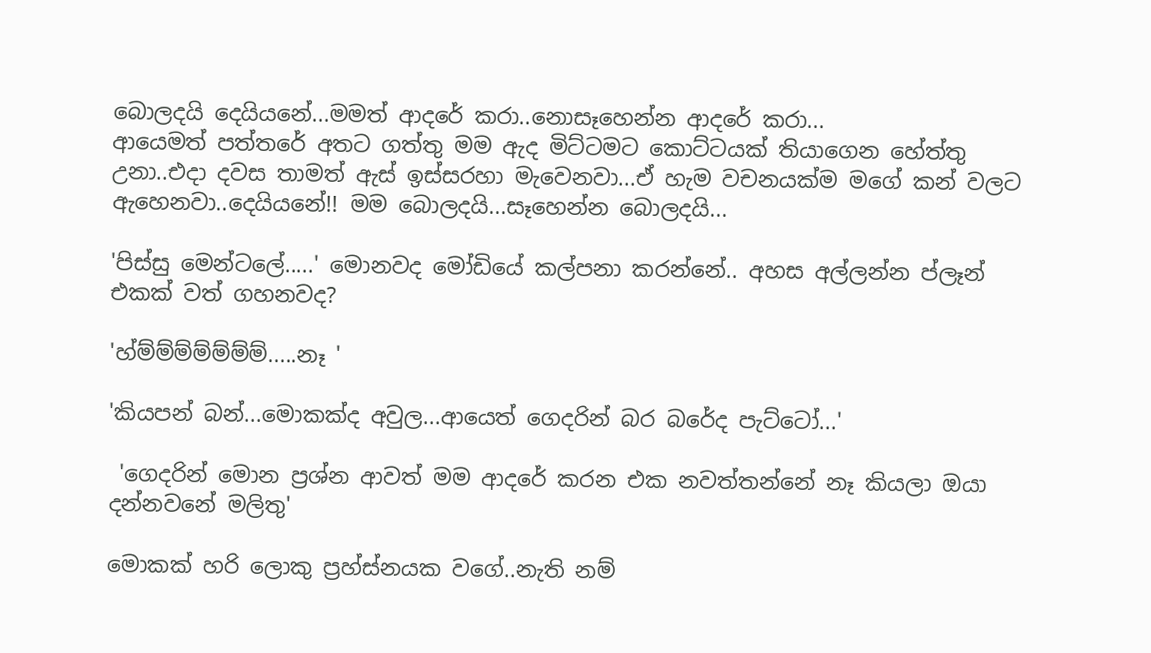බොලදයි දෙයියනේ...මමත් ආදරේ කරා..නොසෑහෙන්න ආදරේ කරා...
ආයෙමත් පත්තරේ අතට ගත්තු මම ඇද මිට්ටමට කොට්ටයක් තියාගෙන හේත්තු උනා..එදා දවස තාමත් ඇස් ඉස්සරහා මැවෙනවා...ඒ හැම වචනයක්ම මගේ කන් වලට ඇහෙනවා..දෙයියනේ!! මම බොලදයි...සෑහෙන්න බොලදයි...

'පිස්සු මෙන්ටලේ.....' මොනවද මෝඩියේ කල්පනා කරන්නේ.. අහස අල්ලන්න ප්ලෑන් එකක් වත් ගහනවද?

'හ්ම්ම්ම්ම්ම්ම්ම්.....නෑ '

'කියපන් බන්...මොකක්ද අවුල...ආයෙත් ගෙදරින් බර බරේද පැට්ටෝ...'

 'ගෙදරින් මොන ප්‍රශ්න ආවත් මම ආදරේ කරන එක නවත්තන්නේ නෑ කියලා ඔයා දන්නවනේ මලිතු'

මොකක් හරි ලොකු ප්‍රහ්ස්නයක වගේ..නැති නම්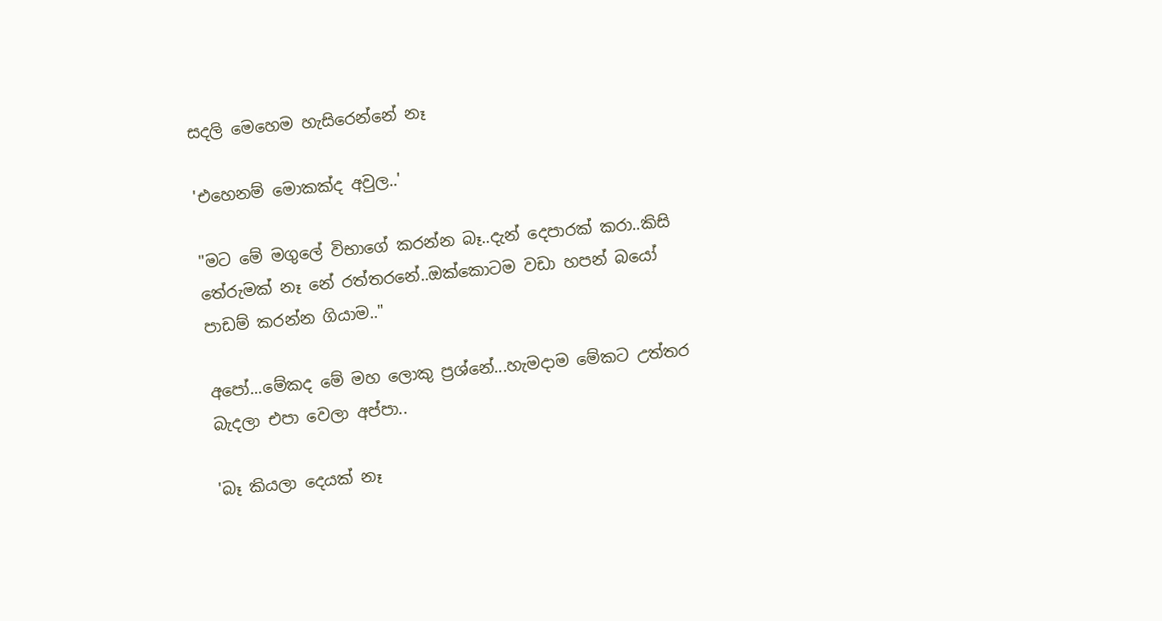සදලි මෙහෙම හැසිරෙන්නේ නෑ

'එහෙනම් මොකක්ද අවුල..'

"මට මේ මගුලේ විභාගේ කරන්න බෑ..දැන් දෙපාරක් කරා..කිසි තේරුමක් නෑ නේ රත්තරනේ..ඔක්කොටම වඩා හපන් බයෝ පාඩම් කරන්න ගියාම.."

අපෝ...මේකද මේ මහ ලොකු ප්‍රශ්නේ...හැමදාම මේකට උත්තර බැදලා එපා වෙලා අප්පා..

'බෑ කියලා දෙයක් නෑ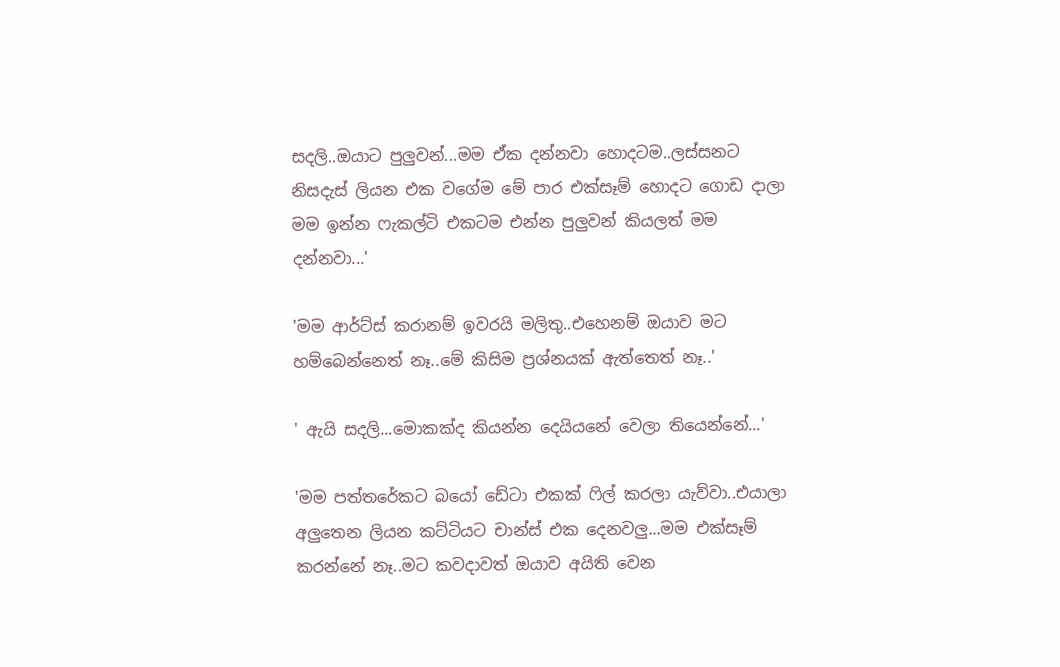සදලි..ඔයාට පුලුවන්...මම ඒක දන්නවා හොදටම..ලස්සනට නිසදැස් ලියන එක වගේම මේ පාර එක්සෑම් හොදට ගොඩ දාලා මම ඉන්න ෆැකල්ටි එකටම එන්න පුලුවන් කියලත් මම දන්නවා...'

'මම ආර්ට්ස් කරානම් ඉවරයි මලිතු..එහෙනම් ඔයාව මට හම්බෙන්නෙත් නෑ..මේ කිසිම ප්‍රශ්නයක් ඇත්තෙත් නෑ..'

' ඇයි සදලි...මොකක්ද කියන්න දෙයියනේ වෙලා තියෙන්නේ...'

'මම පත්තරේකට බයෝ ඩේටා එකක් ෆිල් කරලා යැව්වා..එයාලා අලුතෙන ලියන කට්ටියට චාන්ස් එක දෙනවලු...මම එක්සෑම් කරන්නේ නෑ..මට කවදාවත් ඔයාව අයිති වෙන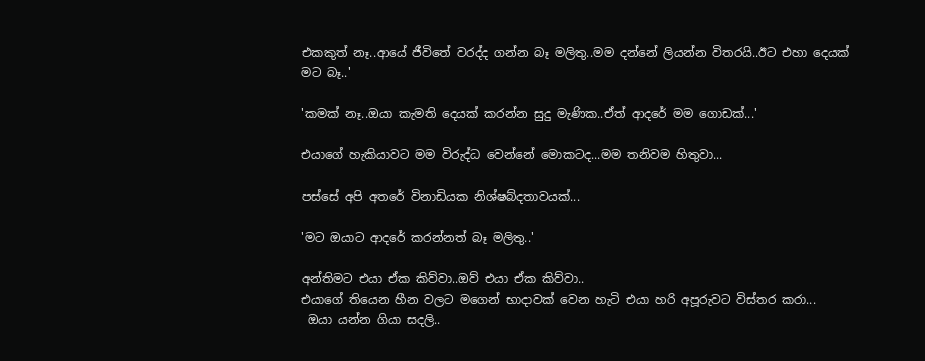එකකුත් නෑ..ආයේ ජීවිතේ වරද්ද ගන්න බෑ මලිතු..මම දන්නේ ලියන්න විතරයි..ඊට එහා දෙයක් මට බෑ..'

'කමක් නෑ..ඔයා කැමති දෙයක් කරන්න සුදු මැණික..ඒත් ආදරේ මම ගොඩක්...'

එයාගේ හැකියාවට මම විරුද්ධ වෙන්නේ මොකටද...මම තනිවම හිතුවා...

පස්සේ අපි අතරේ විනාඩියක නිශ්ෂබ්දතාවයක්...

'මට ඔයාට ආදරේ කරන්නත් බෑ මලිතු..'

අන්තිමට එයා ඒක කිව්වා..ඔව් එයා ඒක කිව්වා..
එයාගේ තියෙන හීන වලට මගෙන් භාදාවක් වෙන හැටි එයා හරි අපූරුවට විස්තර කරා...
 ඔයා යන්න ගියා සදලි..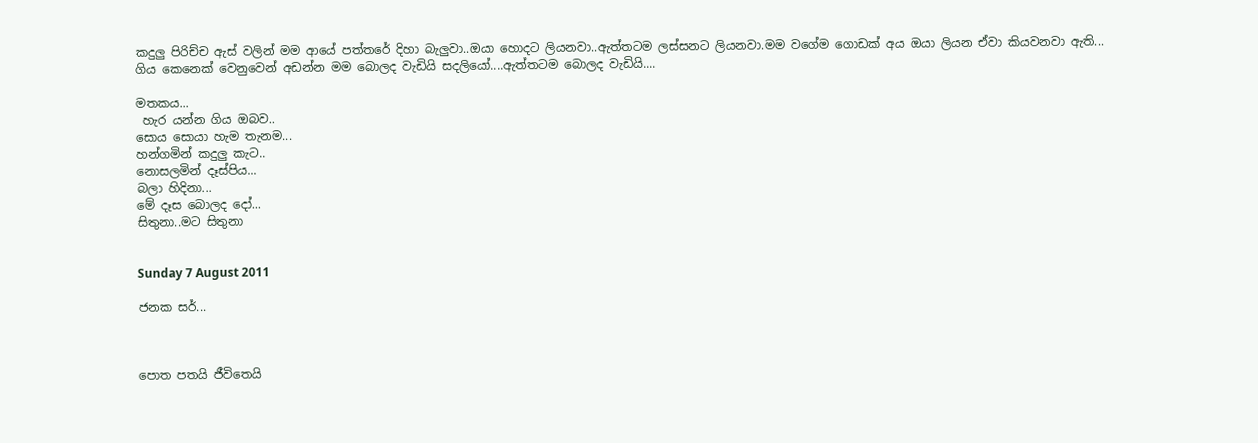කදුලු පිරිච්ච ඇස් වලින් මම ආයේ පත්තරේ දිහා බැලුවා..ඔයා හොදට ලියනවා..ඇත්තටම ලස්සනට ලියනවා.මම වගේම ගොඩක් අය ඔයා ලියන ඒවා කියවනවා ඇති...
ගිය කෙනෙක් වෙනුවෙන් අඩන්න මම බොලද වැඩියි සදලියෝ....ඇත්තටම බොලද වැඩියි....

මතකය...
 හැර යන්න ගිය ඔබව..
සොය සොයා හැම තැනම...
හන්ගමින් කදුලු කැට..
නොසලමින් දෑස්පිය...
බලා හිදිනා...
මේ දෑස බොලද දෝ...
සිතුනා..මට සිතුනා


Sunday 7 August 2011

ජනක සර්...



පොත පතයි ජීවිතෙයි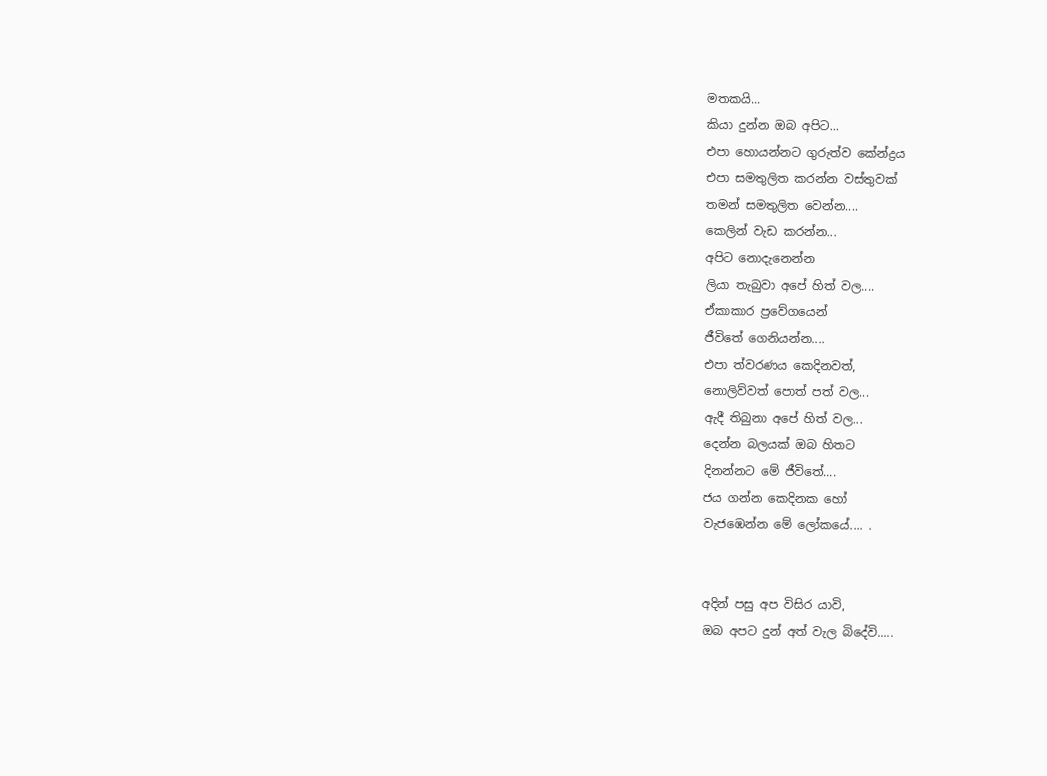මතකයි...
කියා දුන්න ඔබ අපිට...
එපා හොයන්නට ගුරුත්ව කේන්ද්‍රය
එපා සමතුලිත කරන්න වස්තුවක්
තමන් සමතුලිත වෙන්න....
කෙලින් වැඩ කරන්න...
අපිට නොදැනෙන්න
ලියා තැබුවා අපේ හිත් වල....
ඒකාකාර ප්‍රවේගයෙන්
ජීවිතේ ගෙනියන්න....
එපා ත්වරණය කෙදිනවත්,
නොලිව්වත් පොත් පත් වල...
ඇදී තිබුනා අපේ හිත් වල...
දෙන්න බලයක් ඔබ හිතට
දිනන්නට මේ ජීවිතේ....
ජය ගන්න කෙදිනක හෝ
වැජඹෙන්න මේ ලෝකයේ.... .


අදින් පසු අප විසිර යාවි,
ඔබ අපට දුන් අත් වැල බිදේවි.....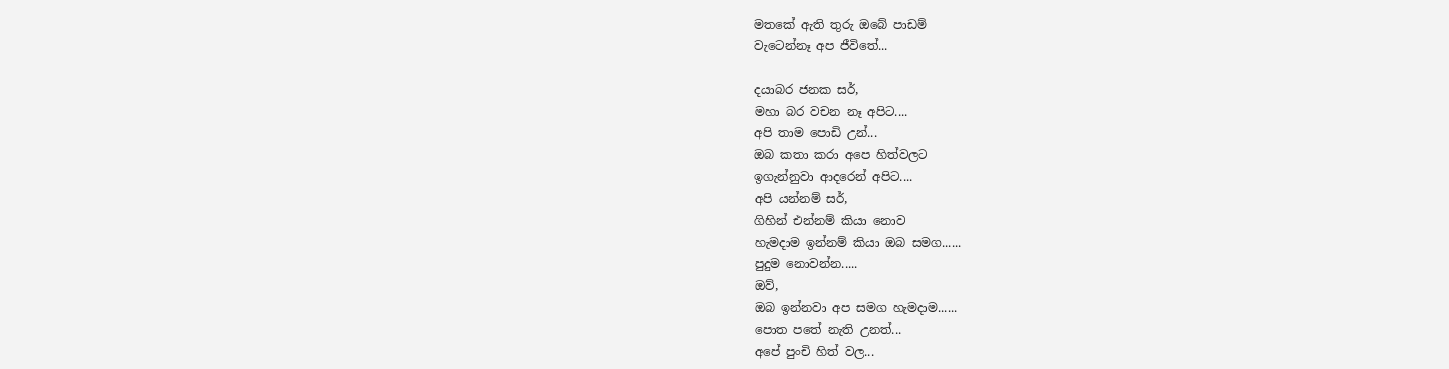මතකේ ඇති තුරු ඔබේ පාඩම්
වැටෙන්නෑ අප ජීවිතේ...

දයාබර ජනක සර්,
මහා බර වචන නෑ අපිට....
අපි තාම පොඩි උන්...
ඔබ කතා කරා අපෙ හිත්වලට
ඉගැන්නුවා ආදරෙන් අපිට....
අපි යන්නම් සර්,
ගිහින් එන්නම් කියා නොව
හැමදාම ඉන්නම් කියා ඔබ සමග......
පුදුම නොවන්න.....
ඔව්,
ඔබ ඉන්නවා අප සමග හැමදාම......
පොත පතේ නැති උනත්...
අපේ පුංචි හිත් වල...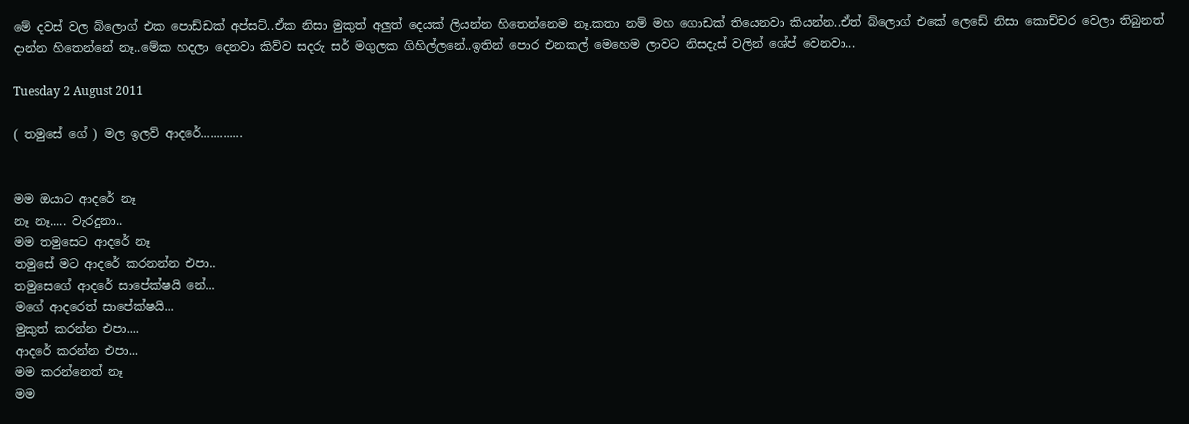මේ දවස් වල බ්ලොග් එක පොඩ්ඩක් අප්සට්..ඒක නිසා මුකුත් අලුත් දෙයක් ලියන්න හිතෙන්නෙම නෑ.කතා නම් මහ ගොඩක් තියෙනවා කියන්න..ඒත් බ්ලොග් එකේ ලෙඩේ නිසා කොච්චර වෙලා තිබුනත් දාන්න හිතෙන්නේ නෑ..මේක හදලා දෙනවා කිව්ව සදරු සර් මගුලක ගිහිල්ලනේ..ඉතින් පොර එනකල් මෙහෙම ලාවට නිසදැස් වලින් ශේප් වෙනවා...

Tuesday 2 August 2011

( තමුසේ ගේ ) මල ඉලව් ආදරේ.............


මම ඔයාට ආදරේ නෑ
නෑ නෑ..... වැරදුනා..
මම තමුසෙට ආදරේ නෑ
තමුසේ මට ආදරේ කරනන්න එපා..
තමුසෙගේ ආදරේ සාපේක්ෂයි නේ...
මගේ ආදරෙත් සාපේක්ෂයි...
මුකුත් කරන්න එපා....
ආදරේ කරන්න එපා...
මම කරන්නෙත් නෑ
මම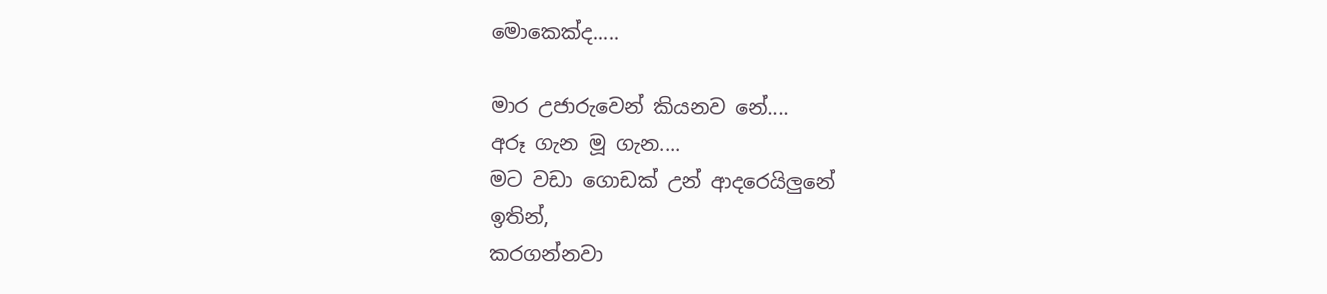මොකෙක්ද.....

මාර උජාරුවෙන් කියනව නේ....
අරූ ගැන මූ ගැන....
මට වඩා ගොඩක් උන් ආදරෙයිලුනේ
ඉතින්,
කරගන්නවා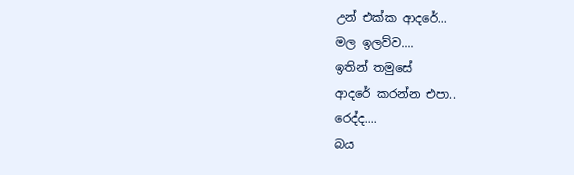උන් එක්ක ආදරේ...
මල ඉලව්ව....
ඉතින් තමුසේ
ආදරේ කරන්න එපා..
රෙද්ද....
බය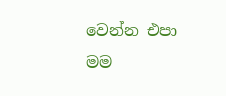වෙන්න එපා
මම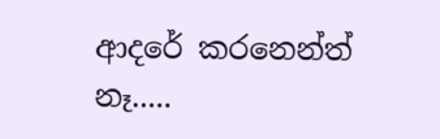ආදරේ කරනෙන්ත් නෑ.....